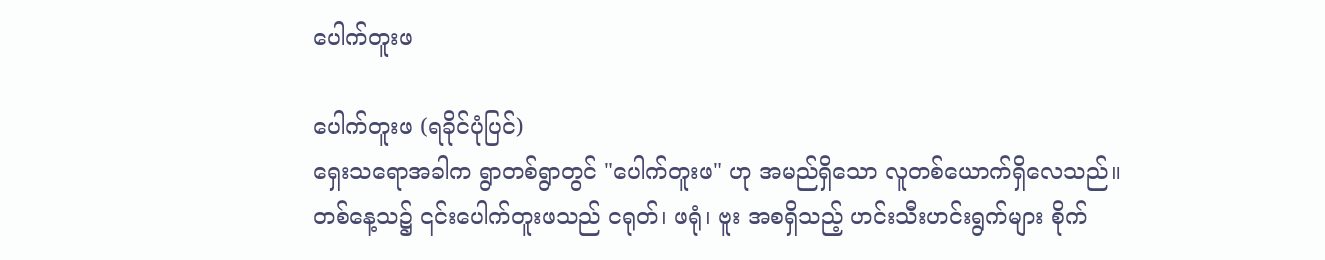ပေါက်တူးဖ

ပေါက်တူးဖ (ရခိုင်ပုံပြင်)
ရှေးသရောအခါက ရွာတစ်ရွာတွင် "ပေါက်တူးဖ" ဟု အမည်ရှိသော လူတစ်ယောက်ရှိလေသည်။
တစ်နေ့သ၌ ၎င်းပေါက်တူးဖသည် ငရုတ်၊ ဖရုံ၊ ဗူး အစရှိသည့် ဟင်းသီးဟင်းရွက်များ စိုက်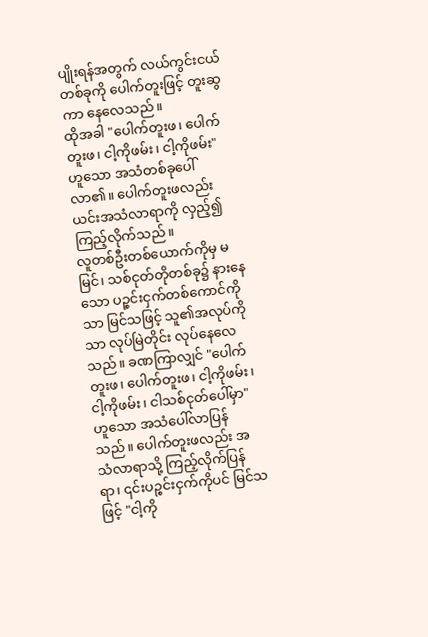ပျိုးရန်အတွက် လယ်ကွင်းငယ်တစ်ခုကို ပေါက်တူးဖြင့် တူးဆွကာ နေလေသည်။
ထိုအခါ "ပေါက်တူးဖ၊ ပေါက်တူးဖ၊ ငါ့ကိုဖမ်း၊ ငါ့ကိုဖမ်း" ဟူသော အသံတစ်ခုပေါ်လာ၏။ ပေါက်တူးဖလည်း ယင်းအသံလာရာကို လှည့်၍ကြည့်လိုက်သည်။
လူတစ်ဦးတစ်ယောက်ကိုမှ မမြင်၊ သစ်ငုတ်တိုတစ်ခု၌ နားနေသော ပဉ္စင်းငှက်တစ်ကောင်ကိုသာ မြင်သဖြင့် သူ၏အလုပ်ကိုသာ လုပ်မြဲတိုင်း လုပ်နေလေသည်။ ခဏကြာလျှင် "ပေါက်တူးဖ၊ ပေါက်တူးဖ၊ ငါ့ကိုဖမ်း၊ ငါ့ကိုဖမ်း၊ ငါသစ်ငုတ်ပေါ်မှာ" ဟူသော အသံပေါ်လာပြန်သည်။ ပေါက်တူးဖလည်း အသံလာရာသို့ ကြည့်လိုက်ပြန်ရာ၊ ၎င်းပဉ္စင်းငှက်ကိုပင် မြင်သဖြင့် "ငါ့ကို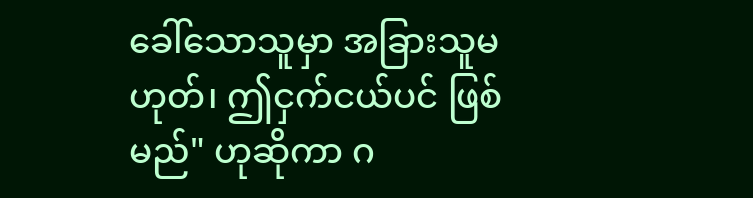ခေါ်သောသူမှာ အခြားသူမဟုတ်၊ ဤငှက်ငယ်ပင် ဖြစ်မည်" ဟုဆိုကာ ဂ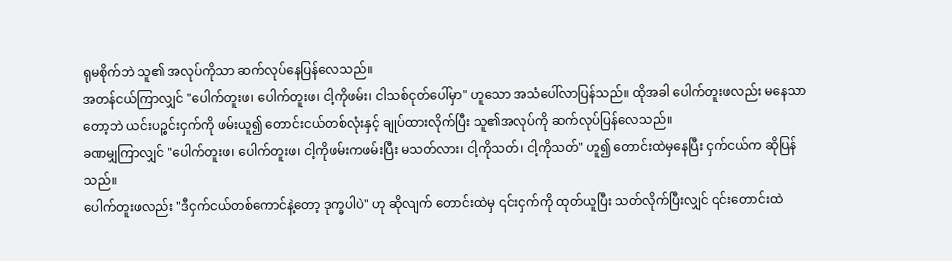ရုမစိုက်ဘဲ သူ၏ အလုပ်ကိုသာ ဆက်လုပ်နေပြန်လေသည်။
အတန်ငယ်ကြာလျှင် "ပေါက်တူးဖ၊ ပေါက်တူးဖ၊ ငါ့ကိုဖမ်း၊ ငါသစ်ငုတ်ပေါ်မှာ" ဟူသော အသံပေါ်လာပြန်သည်။ ထိုအခါ ပေါက်တူးဖလည်း မနေသာတော့ဘဲ ယင်းပဉ္စင်းငှက်ကို ဖမ်းယူ၍ တောင်းငယ်တစ်လုံးနှင့် ချုပ်ထားလိုက်ပြီး သူ၏အလုပ်ကို ဆက်လုပ်ပြန်လေသည်။
ခဏမျှကြာလျှင် "ပေါက်တူးဖ၊ ပေါက်တူးဖ၊ ငါ့ကိုဖမ်းကဖမ်းပြီး မသတ်လား၊ ငါ့ကိုသတ်၊ ငါ့ကိုသတ်" ဟူ၍ တောင်းထဲမှနေပြီး ငှက်ငယ်က ဆိုပြန်သည်။
ပေါက်တူးဖလည်း "ဒီငှက်ငယ်တစ်ကောင်နဲ့တော့ ဒုက္ခပါပဲ" ဟု ဆိုလျက် တောင်းထဲမှ ၎င်းငှက်ကို ထုတ်ယူပြီး သတ်လိုက်ပြီးလျှင် ၎င်းတောင်းထဲ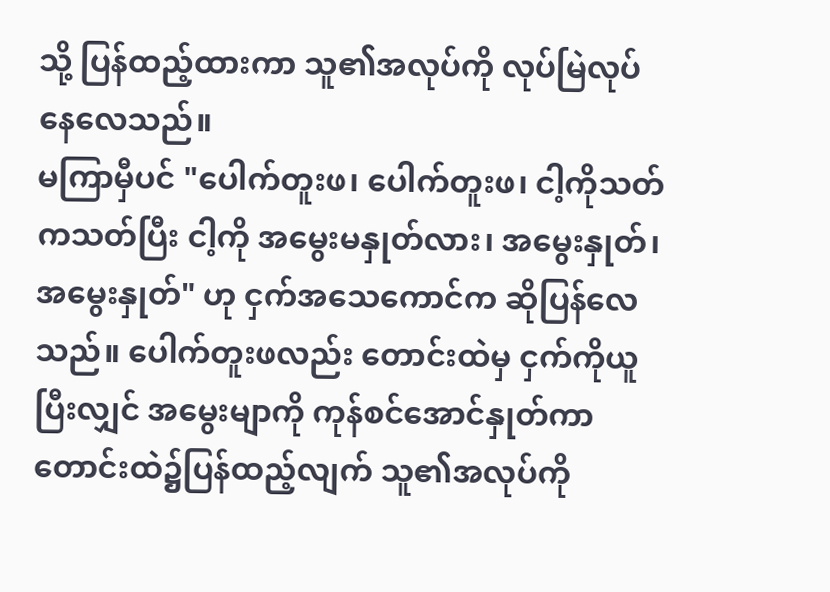သို့ ပြန်ထည့်ထားကာ သူ၏အလုပ်ကို လုပ်မြဲလုပ်နေလေသည်။
မကြာမှီပင် "ပေါက်တူးဖ၊ ပေါက်တူးဖ၊ ငါ့ကိုသတ်ကသတ်ပြီး ငါ့ကို အမွေးမနှုတ်လား၊ အမွေးနှုတ်၊ အမွေးနှုတ်" ဟု ငှက်အသေကောင်က ဆိုပြန်လေသည်။ ပေါက်တူးဖလည်း တောင်းထဲမှ ငှက်ကိုယူပြီးလျှင် အမွေးမျာကို ကုန်စင်အောင်နှုတ်ကာ တောင်းထဲ၌ပြန်ထည့်လျက် သူ၏အလုပ်ကို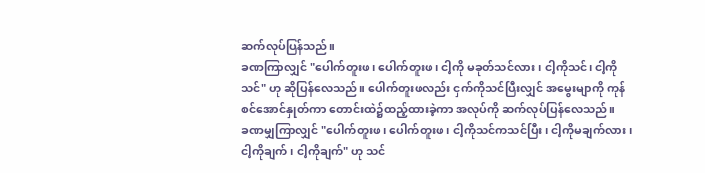ဆက်လုပ်ပြန်သည်။
ခဏကြာလျှင် "ပေါက်တူးဖ၊ ပေါက်တူးဖ၊ ငါ့ကို မခုတ်သင်လား၊ ငါ့ကိုသင်၊ ငါ့ကိုသင်" ဟု ဆိုပြန်လေသည်။ ပေါက်တူးဖလည်း ငှက်ကိုသင်ပြီးလျှင် အမွေးမျာကို ကုန်စင်အောင်နှုတ်ကာ တောင်းထဲ၌ထည့်ထားခဲ့ကာ အလုပ်ကို ဆက်လုပ်ပြန်လေသည်။
ခဏမျှကြာလျှင် "ပေါက်တူးဖ၊ ပေါက်တူးဖ၊ ငါ့ကိုသင်ကသင်ပြီး၊ ငါ့ကိုမချက်လား၊ ငါ့ကိုချက်၊ ငါ့ကိုချက်" ဟု သင်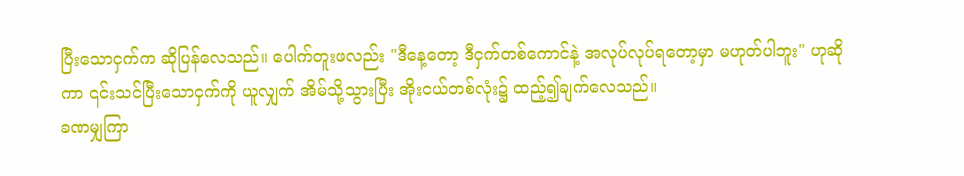ပြီးသောငှက်က ဆိုပြန်လေသည်။ ပေါက်တူးဖလည်း "ဒီနေ့တော့ ဒီငှက်တစ်ကောင်နဲ့ အလုပ်လုပ်ရတော့မှာ မဟုတ်ပါဘူး" ဟုဆိုကာ ၎င်းသင်ပြီးသောငှက်ကို ယူလျှက် အိမ်သို့သွားပြီး အိုးငယ်တစ်လုံး၌ ထည့်၍ချက်လေသည်။
ခဏမျှကြာ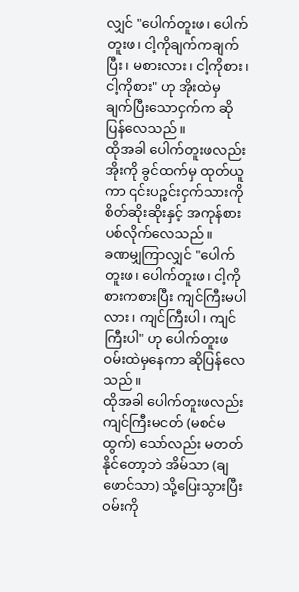လျှင် "ပေါက်တူးဖ၊ ပေါက်တူးဖ၊ ငါ့ကိုချက်ကချက်ပြီး၊ မစားလား၊ ငါ့ကိုစား၊ ငါ့ကိုစား" ဟု အိုးထဲမှ ချက်ပြီးသောငှက်က ဆိုပြန်လေသည်။
ထိုအခါ ပေါက်တူးဖလည်း အိုးကို ခွင်ထက်မှ ထုတ်ယူကာ ၎င်းပဉ္စင်းငှက်သားကို စိတ်ဆိုးဆိုးနှင့် အကုန်စားပစ်လိုက်လေသည်။
ခဏမျှကြာလျှင် "ပေါက်တူးဖ၊ ပေါက်တူးဖ၊ ငါ့ကိုစားကစားပြီး ကျင်ကြီးမပါလား၊ ကျင်ကြီးပါ၊ ကျင်ကြီးပါ" ဟု ပေါက်တူးဖ ဝမ်းထဲမှနေကာ ဆိုပြန်လေသည်။
ထိုအခါ ပေါက်တူးဖလည်း ကျင်ကြီးမငတ် (မစင်မထွက်) သော်လည်း မတတ်နိုင်တော့ဘဲ အိမ်သာ (ချဖောင်သာ) သို့ပြေးသွားပြီး ဝမ်းကို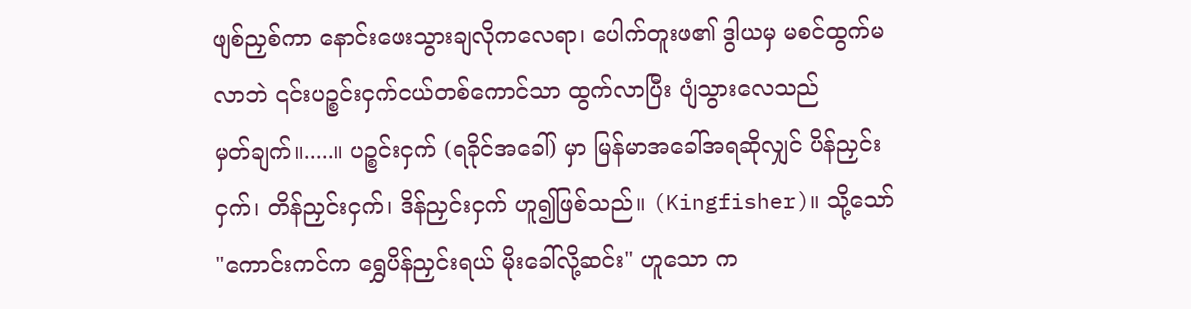ဖျစ်ညှစ်ကာ နောင်းဖေးသွားချလိုကလေရာ၊ ပေါက်တူးဖ၏ ဒွါယမှ မစင်ထွက်မလာဘဲ ၎င်းပဉ္စင်းငှက်ငယ်တစ်ကောင်သာ ထွက်လာပြီး ပျံသွားလေသည်
မှတ်ချက်။.....။ ပဉ္စင်းငှက် (ရခိုင်အခေါ်) မှာ မြန်မာအခေါ်အရဆိုလျှင် ပိန်ညှင်းငှက်၊ တိန်ညှင်းငှက်၊ ဒိန်ညှင်းငှက် ဟူ၍ဖြစ်သည်။ (Kingfisher)။ သို့သော် "ကောင်းကင်က ရွှေပိန်ညှင်းရယ် မိုးခေါ်လို့ဆင်း" ဟူသော က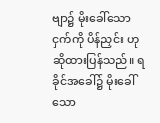ဗျာ၌ မိုးခေါ်သော ငှက်ကို ပိန်ညှင်း ဟု ဆိုထားပြန်သည်။ ရခိုင်အခေါ်၌ မိုးခေါ်သော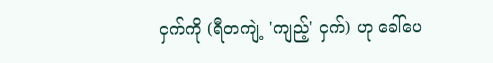ငှက်ကို (ရီတကျဲ့ 'ကျည့်' ငှက်) ဟု ခေါ်ပေ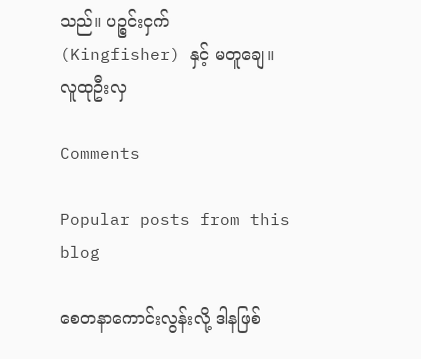သည်။ ပဉ္စင်းငှက် (Kingfisher) နှင့် မတူချေ။
လူထုဦးလှ

Comments

Popular posts from this blog

စေတနာကောင်းလွန်းလို့ ဒါနဖြစ်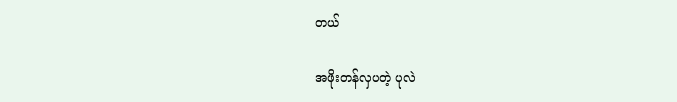တယ်

အဖိုးတန်လှပတဲ့ ပုလဲ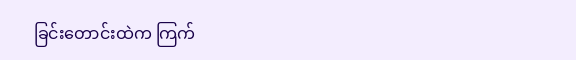ခြင်းတောင်းထဲက ကြက်